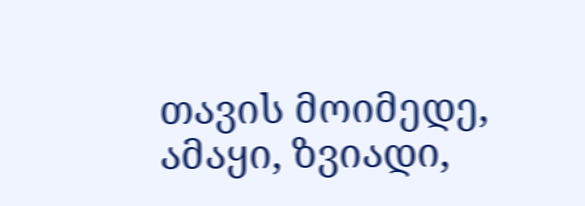თავის მოიმედე, ამაყი, ზვიადი,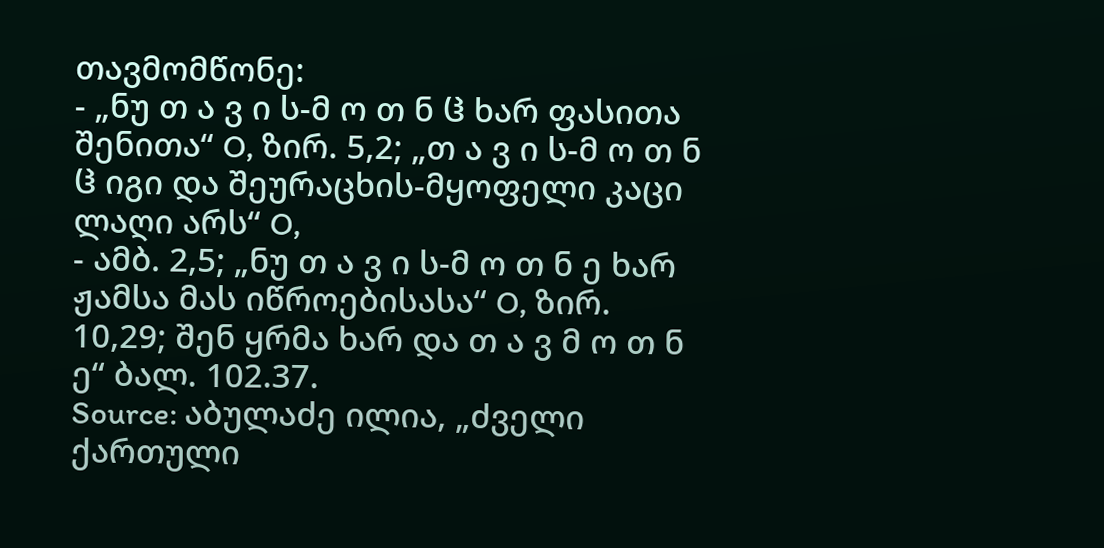თავმომწონე:
- „ნუ თ ა ვ ი ს-მ ო თ ნ ჱ ხარ ფასითა შენითა“ O, ზირ. 5,2; „თ ა ვ ი ს-მ ო თ ნ ჱ იგი და შეურაცხის-მყოფელი კაცი ლაღი არს“ O,
- ამბ. 2,5; „ნუ თ ა ვ ი ს-მ ო თ ნ ე ხარ ჟამსა მას იწროებისასა“ O, ზირ. 10,29; შენ ყრმა ხარ და თ ა ვ მ ო თ ნ ე“ ბალ. 102.37.
Source: აბულაძე ილია, „ძველი ქართული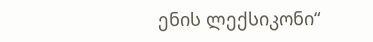ენის ლექსიკონი“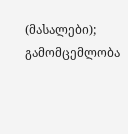(მასალები); გამომცემლობა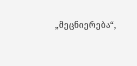„მეცნიერება“,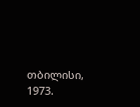თბილისი, 1973.